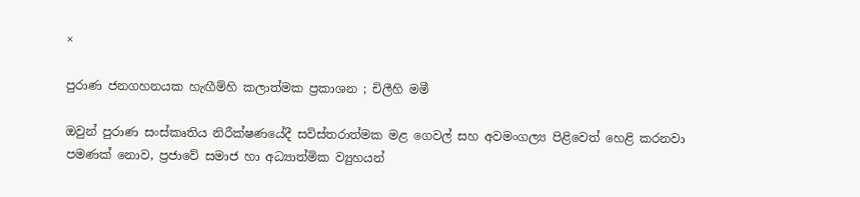×

පුරාණ ජනගහනයක හැඟීම්හි කලාත්මක ප්‍රකාශන ; චිලීහි මමී

ඔවුන් පුරාණ සංස්කෘතිය නිරීක්ෂණයේදී සවිස්තරාත්මක මළ ගෙවල් සහ අවමංගල්‍ය පිළිවෙත් හෙළි කරනවා පමණක් නොව, ප්‍රජාවේ සමාජ හා අධ්‍යාත්මික ව්‍යුහයන්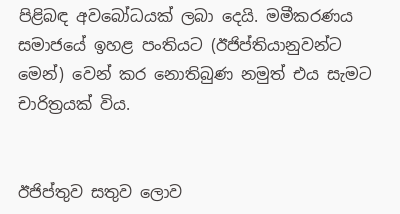පිළිබඳ අවබෝධයක් ලබා දෙයි. මමීකරණය සමාජයේ ඉහළ පංතියට (ඊජිප්තියානුවන්ට මෙන්) වෙන් කර නොතිබුණ නමුත් එය සැමට චාරිත්‍රයක් විය.


ඊජිප්තුව සතුව ලොව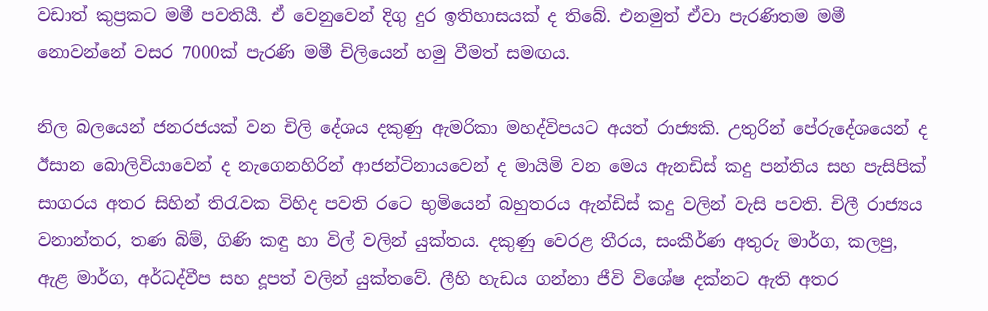වඩාත් කුප්‍රකට මමී පවතියී. ඒ වෙනුවෙන් දිගු දුර ඉතිහාසයක් ද තිබේ. එනමුත් ඒවා පැරණිතම මමී නොවන්නේ වසර 7000ක් පැරණි මමී චිලියෙන් හමු වීමත් සමඟය.

නිල බලයෙන් ජනරජයක් වන චිලි දේශ‍ය දකුණු ඇමරිකා මහද්විපයට අයත් රාජ්‍යකි. උතුරින් පේරුදේශයෙන් ද ඊසාන ‍බොලිවියාවෙන් ද නැගෙනහිරින් ආජන්ටිනායවෙන් ද මායිමි වන මෙය ඇනඩිස් කදු පන්තිය සහ පැසිපික් සාගරය අතර සිහින් තිරැවක විහිද පවති රටෙ භුමියෙන් බහුතරය ඇන්ඩිස් කදු වලින් වැසි පවති. චිලී රාජ්‍යය වනාන්තර, තණ බිම්, ගිණි කඳු හා විල් වලින් යුක්තය. දකුණු වෙරළ තීරය, සංකීර්ණ අතුරු මාර්ග, කලපු, ඇළ මාර්ග, අර්ධද්වීප සහ දූපත් වලින් යුක්තවේ. ලීහි හැඩය ගන්නා ජීවි විශේෂ දක්නට ඇති අතර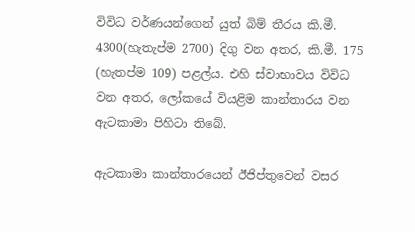විවිධ වර්ණයන්ගෙන් යුත් බිම් තීරය කි.මී. 4300(හැතැප්ම 2700) දිගු වන අතර, කි.මී. 175 (හැතප්ම 109) පළල්ය. එහි ස්වාභාවය විවිධ වන අතර, ලෝකයේ වියළිම කාන්තාරය වන ඇටකාමා පිහිටා තිබේ.

ඇටකාමා කාන්තාරයෙන් ඊජිප්තුවෙන් වසර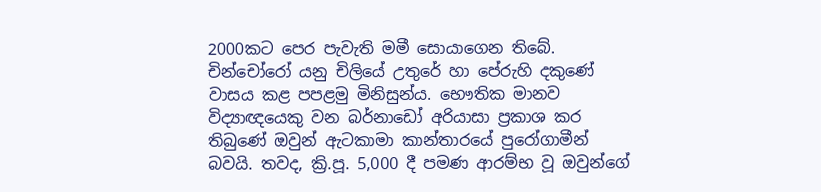2000කට පෙර පැවැති මමී සොයාගෙන තිබේ. චින්චෝරෝ යනු චිලියේ උතුරේ හා පේරුහි දකුණේ වාසය කළ පපළමු මිනිසුන්ය. භෞතික මානව විද්‍යාඥයෙකු වන බර්නාඩෝ අරියාසා ප්‍රකාශ කර තිබුණේ ඔවුන් ඇටකාමා කාන්තාරයේ පුරෝගාමීන් බවයි. තවද, ක්‍රි.පූ. 5,000 දී පමණ ආරම්භ වූ ඔවුන්ගේ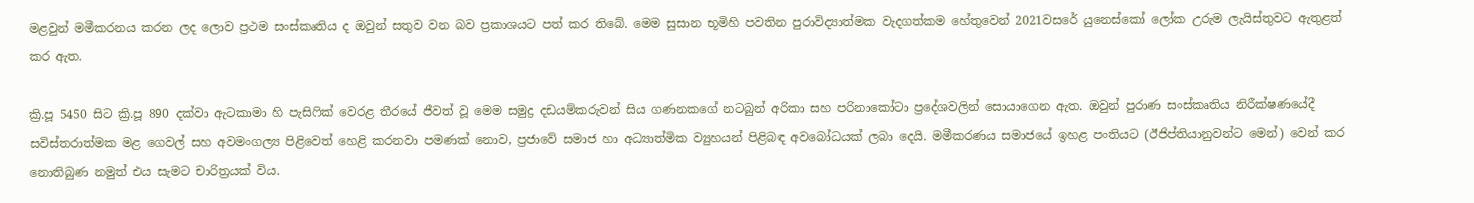මළවුන් මමීකරනය කරන ලද ලොව ප්‍රථම සංස්කෘතිය ද ඔවුන් සතුව වන බව ප්‍රකාශයට පත් කර තිබේ. මෙම සුසාන භූමිහි පවතින පුරාවිද්‍යාත්මක වැදගත්කම හේතුවෙන් 2021වසරේ යුනෙස්කෝ ලෝක උරුම ලැයිස්තුවට ඇතුළත් කර ඇත.

ක්‍රි.පූ 5450 සිට ක්‍රි.පූ 890 දක්වා ඇටකාමා හි පැසිෆික් වෙරළ තීරයේ ජීවත් වූ මෙම සමුද්‍ර දඩයම්කරුවන් සිය ගණනකගේ නටබුන් අරිකා සහ පරිනාකෝටා ප්‍රදේශවලින් සොයාගෙන ඇත. ඔවුන් පුරාණ සංස්කෘතිය නිරීක්ෂණයේදී සවිස්තරාත්මක මළ ගෙවල් සහ අවමංගල්‍ය පිළිවෙත් හෙළි කරනවා පමණක් නොව, ප්‍රජාවේ සමාජ හා අධ්‍යාත්මික ව්‍යුහයන් පිළිබඳ අවබෝධයක් ලබා දෙයි. මමීකරණය සමාජයේ ඉහළ පංතියට (ඊජිප්තියානුවන්ට මෙන්) වෙන් කර නොතිබුණ නමුත් එය සැමට චාරිත්‍රයක් විය.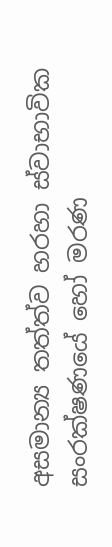අසමාන්‍ය තත්ත්ව හරහා ස්වාභාවික සංරක්ෂණයේ හෝ මරණ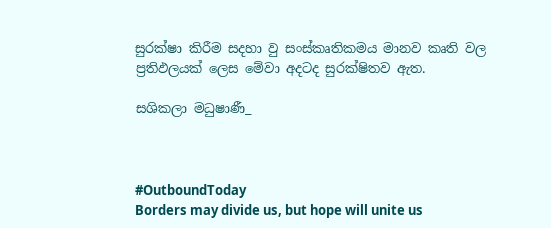සුරක්ෂා කිරීම සදහා වු සංස්කෘතිකමය මානව කෘති වල ප්‍රතිඵලයක් ලෙස මේවා අදටද සුරක්ෂිතව ඇත.

සශිකලා මධුෂාණී_



#OutboundToday
Borders may divide us, but hope will unite us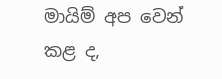මායිම් අප වෙන් කළ ද,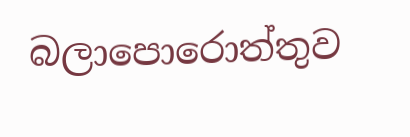බලාපොරොත්තුව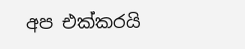අප එක්කරයි